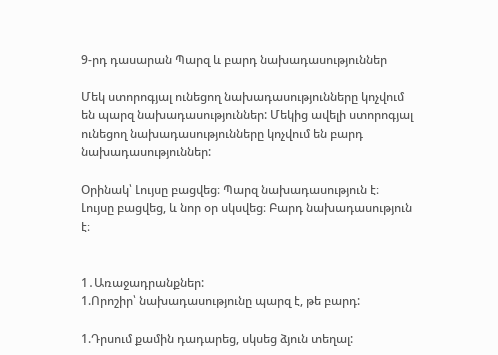9-րդ դասարան Պարզ և բարդ նախադասություններ

Մեկ ստորոգյալ ունեցող նախադասությունները կոչվում են պարզ նախադասություններ: Մեկից ավելի ստորոգյալ ունեցող նախադասությունները կոչվում են բարդ նախադասություններ:

Օրինակ՝ Լույսը բացվեց։ Պարզ նախադասություն է։
Լույսը բացվեց, և նոր օր սկսվեց։ Բարդ նախադասություն է։


1․Առաջադրանքներ:
1.Որոշիր՝ նախադասությունը պարզ է, թե բարդ:

1.Դրսում քամին դադարեց, սկսեց ձյուն տեղալ: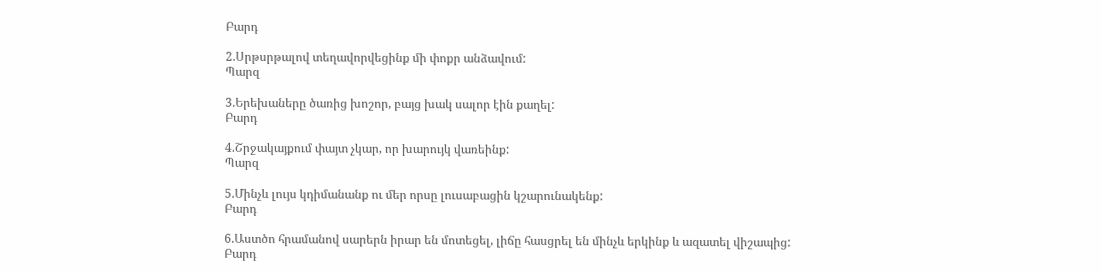Բարդ

2.Սրթսրթալով տեղավորվեցինք մի փոքր անձավում:
Պարզ

3.Երեխաները ծառից խոշոր, բայց խակ սալոր էին քաղել:
Բարդ

4.Շրջակայքում փայտ չկար, որ խարույկ վառեինք:
Պարզ

5.Մինչև լույս կդիմանանք ու մեր որսը լուսաբացին կշարունակենք:
Բարդ

6.Աստծո հրամանով սարերն իրար են մոտեցել, լիճը հասցրել են մինչև երկինք և ազատել վիշապից:
Բարդ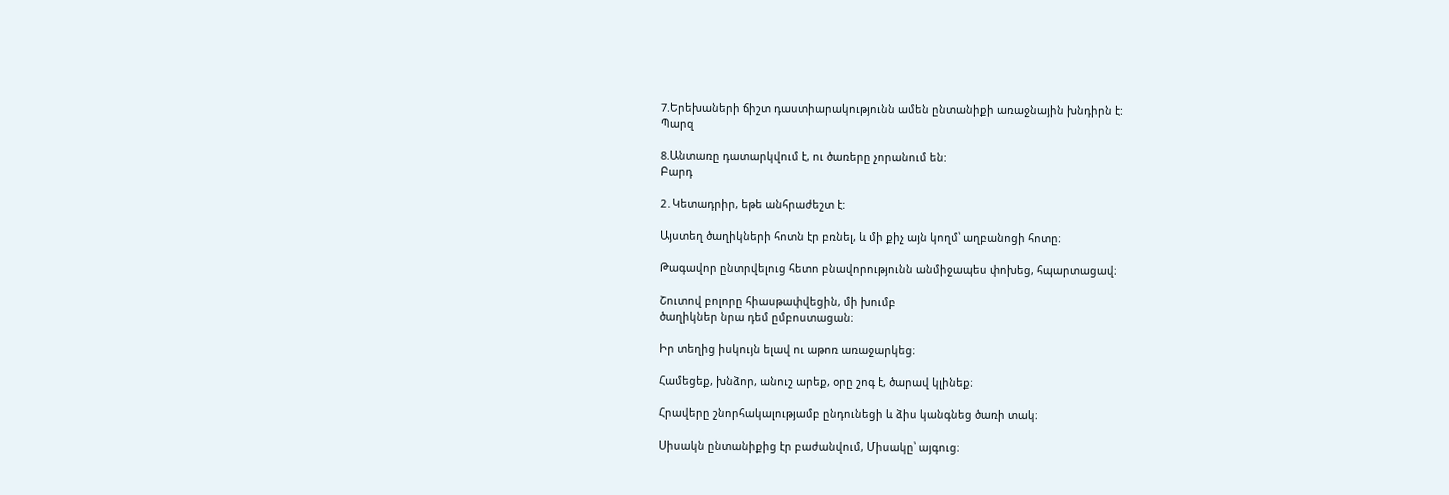7.Երեխաների ճիշտ դաստիարակությունն ամեն ընտանիքի առաջնային խնդիրն է:
Պարզ

8.Անտառը դատարկվում է, ու ծառերը չորանում են:
Բարդ

2․Կետադրիր, եթե անհրաժեշտ է:

Այստեղ ծաղիկների հոտն էր բռնել, և մի քիչ այն կողմ՝ աղբանոցի հոտը։

Թագավոր ընտրվելուց հետո բնավորությունն անմիջապես փոխեց, հպարտացավ։

Շուտով բոլորը հիասթափվեցին, մի խումբ
ծաղիկներ նրա դեմ ըմբոստացան։

Իր տեղից իսկույն ելավ ու աթոռ առաջարկեց։

Համեցեք, խնձոր, անուշ արեք, օրը շոգ է, ծարավ կլինեք։

Հրավերը շնորհակալությամբ ընդունեցի և ձիս կանգնեց ծառի տակ։

Սիսակն ընտանիքից էր բաժանվում, Միսակը՝ այգուց։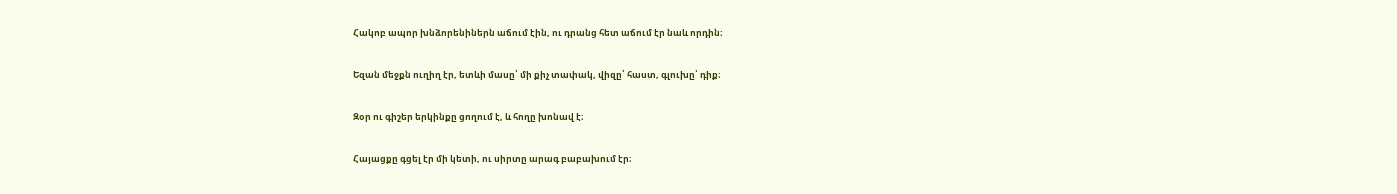Հակոբ ապոր խնձորենիներն աճում էին, ու դրանց հետ աճում էր նաև որդին։

Եզան մեջքն ուղիղ էր, ետևի մասը՝ մի քիչ տափակ, վիզը՝ հաստ, գլուխը՝ դիք։

Զօր ու գիշեր երկինքը ցողում է, և հողը խոնավ է։

Հայացքը գցել էր մի կետի, ու սիրտը արագ բաբախում էր։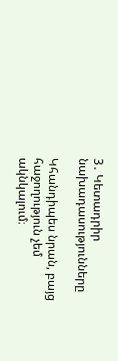3․ Կետադրիր նախադասությունները

Կհանդիպես նրան, բայց հաջողություն չեմ ակնկալում։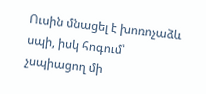Ուսին մնացել է խոռոչաձև սպի, իսկ հոգում՝ չսպիացող մի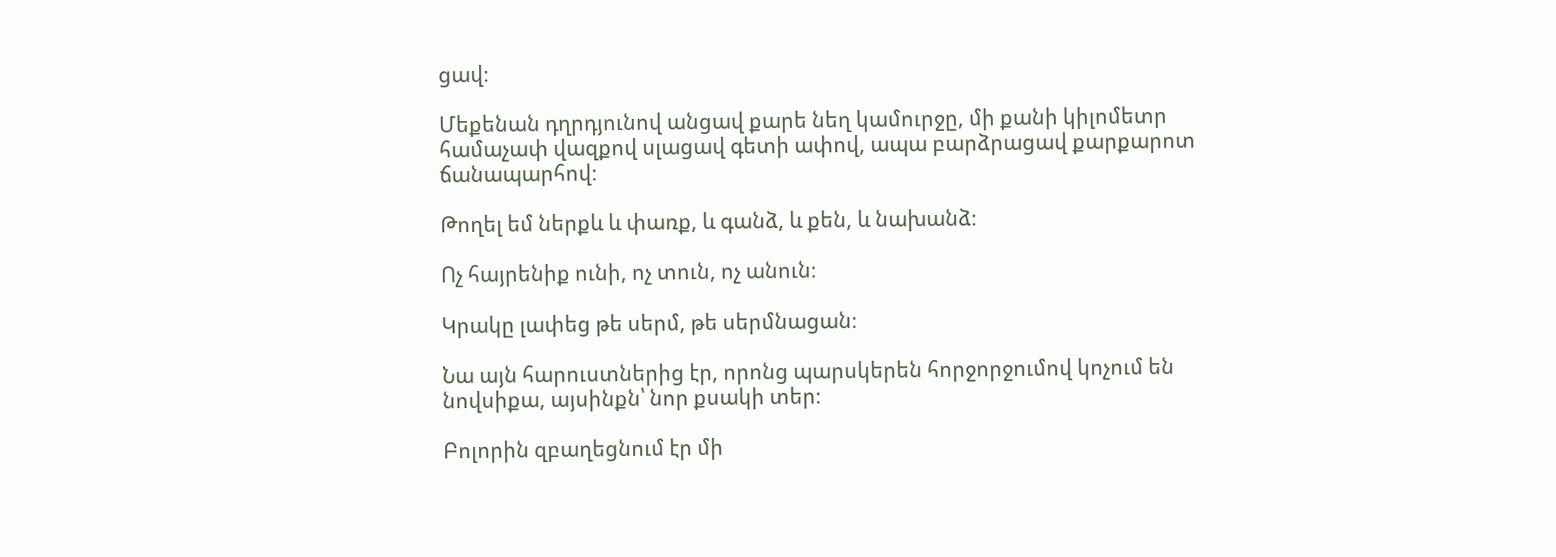ցավ։

Մեքենան դղրդյունով անցավ քարե նեղ կամուրջը, մի քանի կիլոմետր համաչափ վազքով սլացավ գետի ափով, ապա բարձրացավ քարքարոտ ճանապարհով։

Թողել եմ ներքև և փառք, և գանձ, և քեն, և նախանձ։

Ոչ հայրենիք ունի, ոչ տուն, ոչ անուն։

Կրակը լափեց թե սերմ, թե սերմնացան։

Նա այն հարուստներից էր, որոնց պարսկերեն հորջորջումով կոչում են նովսիքա, այսինքն՝ նոր քսակի տեր։

Բոլորին զբաղեցնում էր մի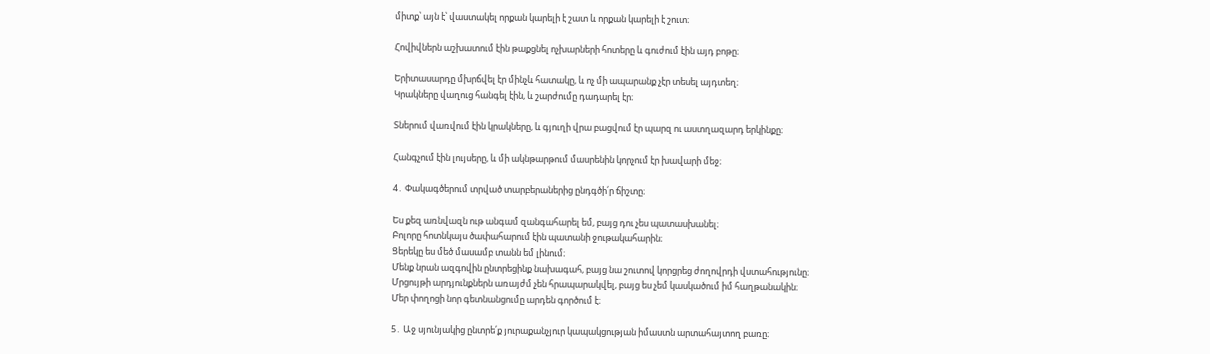միտք՝ այն է՝ վաստակել որքան կարելի է շատ և որքան կարելի է շուտ։

Հովիվներն աշխատում էին թաքցնել ոչխարների հոտերը և գուժում էին այդ բոթը։

Երիտասարդը մխրճվել էր մինչև հատակը, և ոչ մի ապարանք չէր տեսել այդտեղ։
Կրակները վաղուց հանգել էին, և շարժումը դադարել էր։

Տներում վառվում էին կրակները, և գյուղի վրա բացվում էր պարզ ու աստղազարդ երկինքը։

Հանգչում էին լույսերը, և մի ակնթարթում մասրենին կորչում էր խավարի մեջ։

4․ Փակագծերում տրված տարբերաներից ընդգծի՛ր ճիշտը։

Ես քեզ առնվազն ութ անգամ զանգահարել եմ, բայց դու չես պատասխանել։
Բոլորը հոտնկայս ծափահարում էին պատանի ջութակահարին։
Ցերեկը ես մեծ մասամբ տանն եմ լինում։
Մենք նրան ազգովին ընտրեցինք նախագահ, բայց նա շուտով կորցրեց ժողովրդի վստահությունը։
Մրցույթի արդյունքներն առայժմ չեն հրապարակվել, բայց ես չեմ կասկածում իմ հաղթանակին։
Մեր փողոցի նոր գետնանցումը արդեն գործում է։

5․ Աջ սյունյակից ընտրե՛ք յուրաքանչյուր կապակցության իմաստն արտահայտող բառը։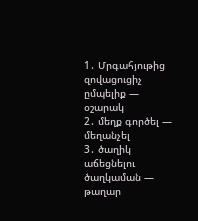1․ Մրգահյութից զովացուցիչ ըմպելիք — օշարակ
2․ մեղք գործել — մեղանչել
3․ ծաղիկ աճեցնելու ծաղկաման — թաղար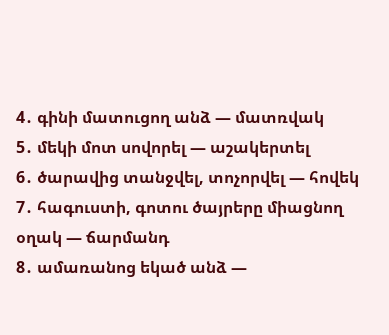4․ գինի մատուցող անձ — մատռվակ
5․ մեկի մոտ սովորել — աշակերտել
6․ ծարավից տանջվել, տոչորվել — հովեկ
7․ հագուստի, գոտու ծայրերը միացնող օղակ — ճարմանդ
8․ ամառանոց եկած անձ —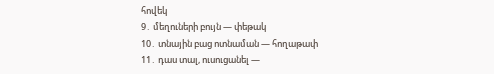հովեկ
9․ մեղուների բույն — փեթակ
10․ տնային բաց ոտնաման — հողաթափ
11․ դաս տալ, ուսուցանել —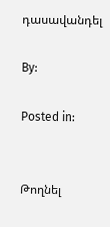դասավանդել

By:

Posted in:


Թողնել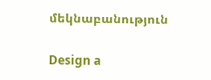մեկնաբանություն

Design a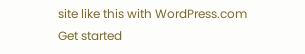site like this with WordPress.com
Get started